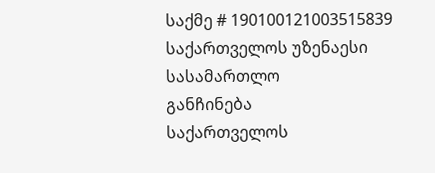საქმე # 190100121003515839
საქართველოს უზენაესი სასამართლო
განჩინება
საქართველოს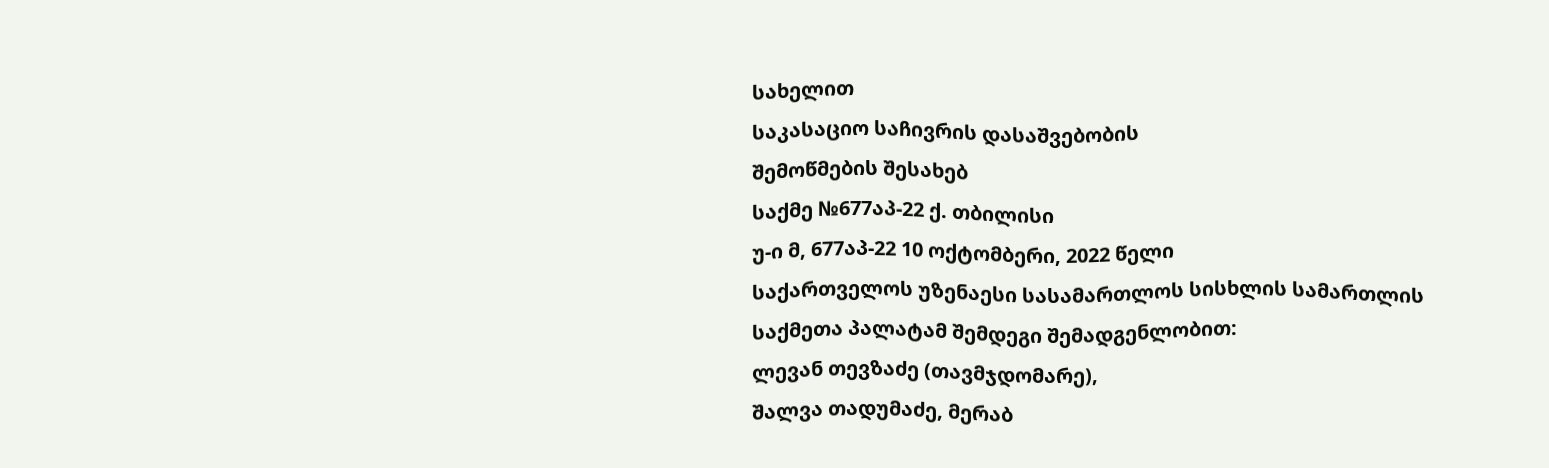სახელით
საკასაციო საჩივრის დასაშვებობის
შემოწმების შესახებ
საქმე №677აპ-22 ქ. თბილისი
უ-ი მ, 677აპ-22 10 ოქტომბერი, 2022 წელი
საქართველოს უზენაესი სასამართლოს სისხლის სამართლის საქმეთა პალატამ შემდეგი შემადგენლობით:
ლევან თევზაძე (თავმჯდომარე),
შალვა თადუმაძე, მერაბ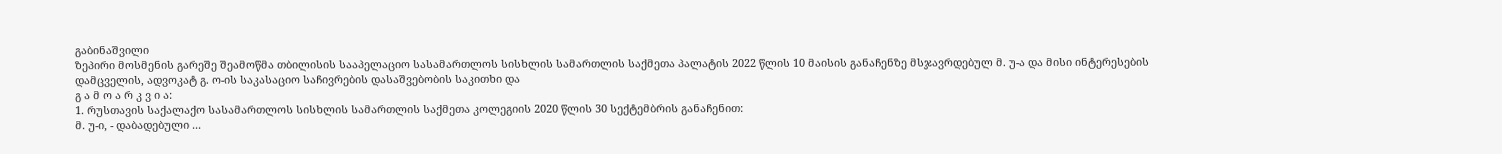გაბინაშვილი
ზეპირი მოსმენის გარეშე შეამოწმა თბილისის სააპელაციო სასამართლოს სისხლის სამართლის საქმეთა პალატის 2022 წლის 10 მაისის განაჩენზე მსჯავრდებულ მ. უ-ა და მისი ინტერესების დამცველის, ადვოკატ გ. ო-ის საკასაციო საჩივრების დასაშვებობის საკითხი და
გ ა მ ო ა რ კ ვ ი ა:
1. რუსთავის საქალაქო სასამართლოს სისხლის სამართლის საქმეთა კოლეგიის 2020 წლის 30 სექტემბრის განაჩენით:
მ. უ-ი, - დაბადებული ...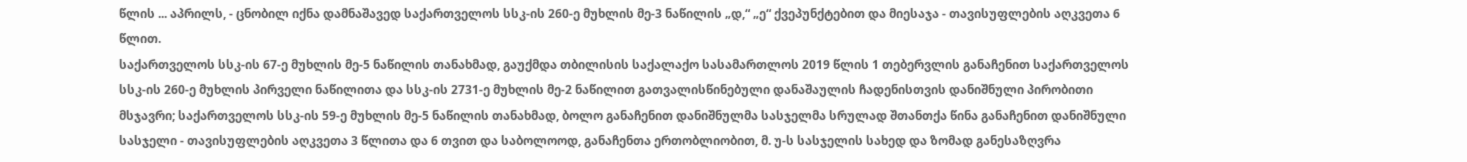წლის ... აპრილს, - ცნობილ იქნა დამნაშავედ საქართველოს სსკ-ის 260-ე მუხლის მე-3 ნაწილის „დ,“ „ე“ ქვეპუნქტებით და მიესაჯა - თავისუფლების აღკვეთა 6 წლით.
საქართველოს სსკ-ის 67-ე მუხლის მე-5 ნაწილის თანახმად, გაუქმდა თბილისის საქალაქო სასამართლოს 2019 წლის 1 თებერვლის განაჩენით საქართველოს სსკ-ის 260-ე მუხლის პირველი ნაწილითა და სსკ-ის 2731-ე მუხლის მე-2 ნაწილით გათვალისწინებული დანაშაულის ჩადენისთვის დანიშნული პირობითი მსჯავრი; საქართველოს სსკ-ის 59-ე მუხლის მე-5 ნაწილის თანახმად, ბოლო განაჩენით დანიშნულმა სასჯელმა სრულად შთანთქა წინა განაჩენით დანიშნული სასჯელი - თავისუფლების აღკვეთა 3 წლითა და 6 თვით და საბოლოოდ, განაჩენთა ერთობლიობით, მ. უ-ს სასჯელის სახედ და ზომად განესაზღვრა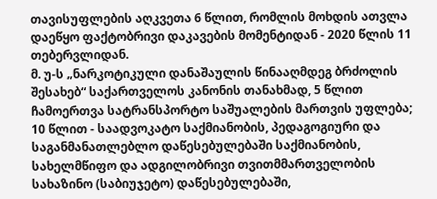თავისუფლების აღკვეთა 6 წლით, რომლის მოხდის ათვლა დაეწყო ფაქტობრივი დაკავების მომენტიდან - 2020 წლის 11 თებერვლიდან.
მ. უ-ს „ნარკოტიკული დანაშაულის წინააღმდეგ ბრძოლის შესახებ“ საქართველოს კანონის თანახმად, 5 წლით ჩამოერთვა სატრანსპორტო საშუალების მართვის უფლება; 10 წლით - საადვოკატო საქმიანობის, პედაგოგიური და საგანმანათლებლო დაწესებულებაში საქმიანობის, სახელმწიფო და ადგილობრივი თვითმმართველობის სახაზინო (საბიუჯეტო) დაწესებულებაში,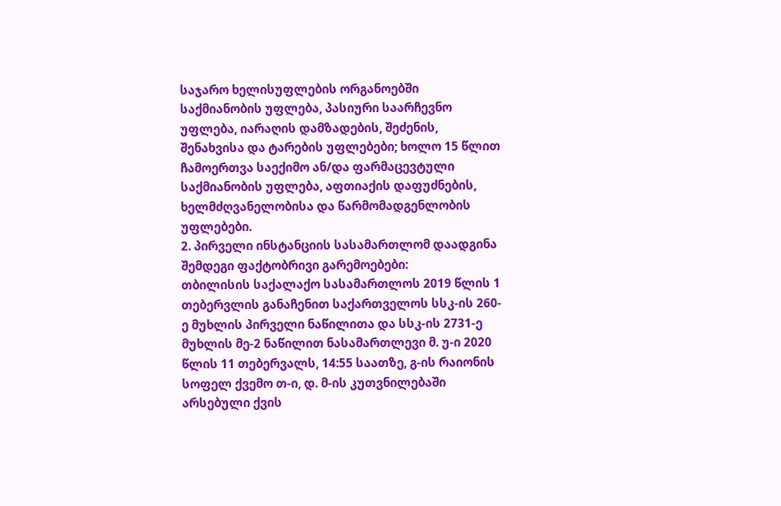საჯარო ხელისუფლების ორგანოებში საქმიანობის უფლება, პასიური საარჩევნო უფლება, იარაღის დამზადების, შეძენის, შენახვისა და ტარების უფლებები; ხოლო 15 წლით ჩამოერთვა საექიმო ან/და ფარმაცევტული საქმიანობის უფლება, აფთიაქის დაფუძნების, ხელმძღვანელობისა და წარმომადგენლობის უფლებები.
2. პირველი ინსტანციის სასამართლომ დაადგინა შემდეგი ფაქტობრივი გარემოებები:
თბილისის საქალაქო სასამართლოს 2019 წლის 1 თებერვლის განაჩენით საქართველოს სსკ-ის 260-ე მუხლის პირველი ნაწილითა და სსკ-ის 2731-ე მუხლის მე-2 ნაწილით ნასამართლევი მ. უ-ი 2020 წლის 11 თებერვალს, 14:55 საათზე, გ-ის რაიონის სოფელ ქვემო თ-ი, დ. მ-ის კუთვნილებაში არსებული ქვის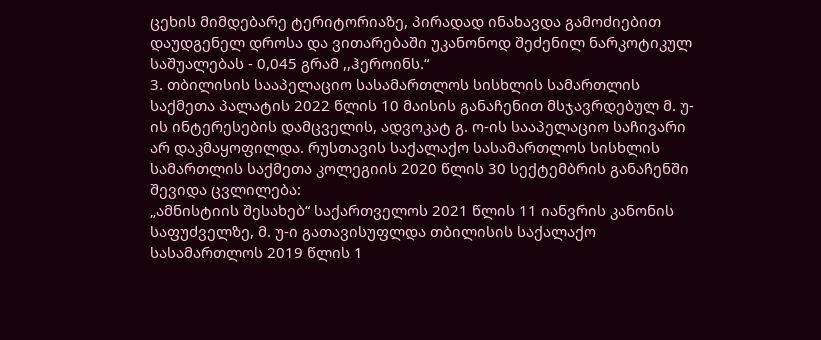ცეხის მიმდებარე ტერიტორიაზე, პირადად ინახავდა გამოძიებით დაუდგენელ დროსა და ვითარებაში უკანონოდ შეძენილ ნარკოტიკულ საშუალებას - 0,045 გრამ ,,ჰეროინს.“
3. თბილისის სააპელაციო სასამართლოს სისხლის სამართლის საქმეთა პალატის 2022 წლის 10 მაისის განაჩენით მსჯავრდებულ მ. უ-ის ინტერესების დამცველის, ადვოკატ გ. ო-ის სააპელაციო საჩივარი არ დაკმაყოფილდა. რუსთავის საქალაქო სასამართლოს სისხლის სამართლის საქმეთა კოლეგიის 2020 წლის 30 სექტემბრის განაჩენში შევიდა ცვლილება:
„ამნისტიის შესახებ“ საქართველოს 2021 წლის 11 იანვრის კანონის საფუძველზე, მ. უ-ი გათავისუფლდა თბილისის საქალაქო სასამართლოს 2019 წლის 1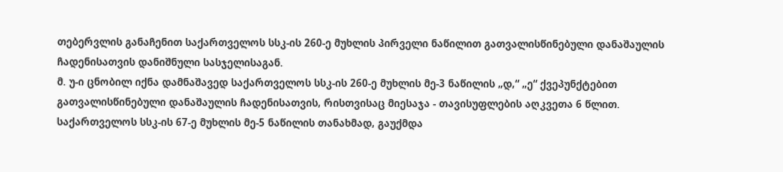თებერვლის განაჩენით საქართველოს სსკ-ის 260-ე მუხლის პირველი ნაწილით გათვალისწინებული დანაშაულის ჩადენისათვის დანიშნული სასჯელისაგან.
მ. უ-ი ცნობილ იქნა დამნაშავედ საქართველოს სსკ-ის 260-ე მუხლის მე-3 ნაწილის „დ,“ „ე“ ქვეპუნქტებით გათვალისწინებული დანაშაულის ჩადენისათვის, რისთვისაც მიესაჯა - თავისუფლების აღკვეთა 6 წლით.
საქართველოს სსკ-ის 67-ე მუხლის მე-5 ნაწილის თანახმად, გაუქმდა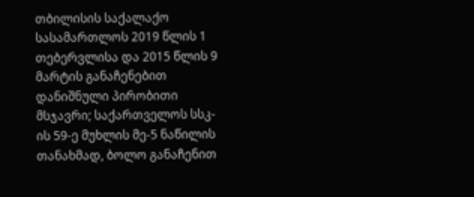თბილისის საქალაქო სასამართლოს 2019 წლის 1 თებერვლისა და 2015 წლის 9 მარტის განაჩენებით დანიშნული პირობითი მსჯავრი; საქართველოს სსკ-ის 59-ე მუხლის მე-5 ნაწილის თანახმად, ბოლო განაჩენით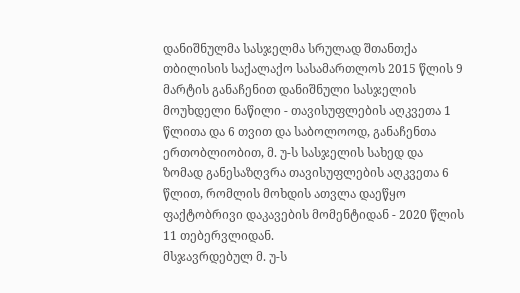დანიშნულმა სასჯელმა სრულად შთანთქა თბილისის საქალაქო სასამართლოს 2015 წლის 9 მარტის განაჩენით დანიშნული სასჯელის მოუხდელი ნაწილი - თავისუფლების აღკვეთა 1 წლითა და 6 თვით და საბოლოოდ, განაჩენთა ერთობლიობით, მ. უ-ს სასჯელის სახედ და ზომად განესაზღვრა თავისუფლების აღკვეთა 6 წლით, რომლის მოხდის ათვლა დაეწყო ფაქტობრივი დაკავების მომენტიდან - 2020 წლის 11 თებერვლიდან.
მსჯავრდებულ მ. უ-ს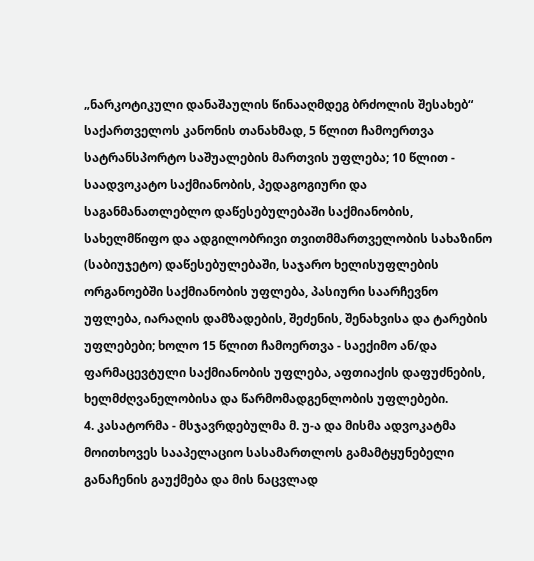„ნარკოტიკული დანაშაულის წინააღმდეგ ბრძოლის შესახებ“ საქართველოს კანონის თანახმად, 5 წლით ჩამოერთვა სატრანსპორტო საშუალების მართვის უფლება; 10 წლით - საადვოკატო საქმიანობის, პედაგოგიური და საგანმანათლებლო დაწესებულებაში საქმიანობის, სახელმწიფო და ადგილობრივი თვითმმართველობის სახაზინო (საბიუჯეტო) დაწესებულებაში, საჯარო ხელისუფლების ორგანოებში საქმიანობის უფლება, პასიური საარჩევნო უფლება, იარაღის დამზადების, შეძენის, შენახვისა და ტარების უფლებები; ხოლო 15 წლით ჩამოერთვა - საექიმო ან/და ფარმაცევტული საქმიანობის უფლება, აფთიაქის დაფუძნების, ხელმძღვანელობისა და წარმომადგენლობის უფლებები.
4. კასატორმა - მსჯავრდებულმა მ. უ-ა და მისმა ადვოკატმა მოითხოვეს სააპელაციო სასამართლოს გამამტყუნებელი განაჩენის გაუქმება და მის ნაცვლად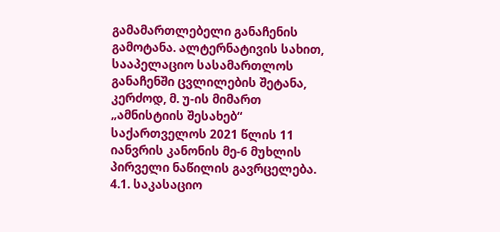გამამართლებელი განაჩენის გამოტანა. ალტერნატივის სახით, სააპელაციო სასამართლოს განაჩენში ცვლილების შეტანა, კერძოდ, მ. უ-ის მიმართ „ამნისტიის შესახებ“ საქართველოს 2021 წლის 11 იანვრის კანონის მე-6 მუხლის პირველი ნაწილის გავრცელება.
4.1. საკასაციო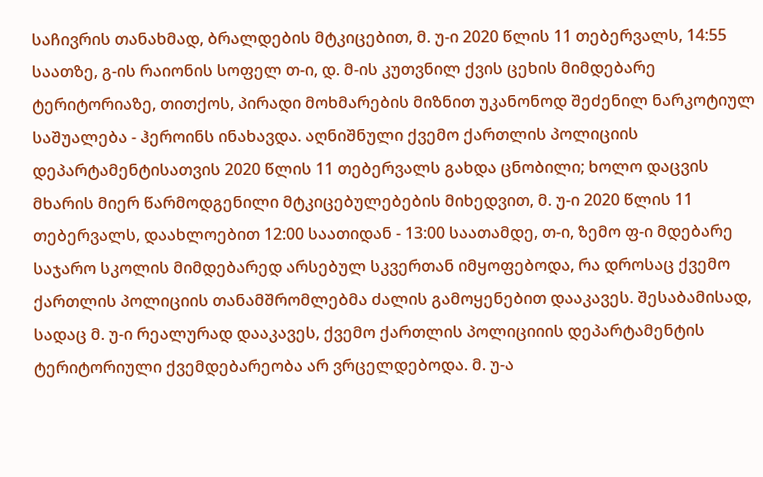საჩივრის თანახმად, ბრალდების მტკიცებით, მ. უ-ი 2020 წლის 11 თებერვალს, 14:55 საათზე, გ-ის რაიონის სოფელ თ-ი, დ. მ-ის კუთვნილ ქვის ცეხის მიმდებარე ტერიტორიაზე, თითქოს, პირადი მოხმარების მიზნით უკანონოდ შეძენილ ნარკოტიულ საშუალება - ჰეროინს ინახავდა. აღნიშნული ქვემო ქართლის პოლიციის დეპარტამენტისათვის 2020 წლის 11 თებერვალს გახდა ცნობილი; ხოლო დაცვის მხარის მიერ წარმოდგენილი მტკიცებულებების მიხედვით, მ. უ-ი 2020 წლის 11 თებერვალს, დაახლოებით 12:00 საათიდან - 13:00 საათამდე, თ-ი, ზემო ფ-ი მდებარე საჯარო სკოლის მიმდებარედ არსებულ სკვერთან იმყოფებოდა, რა დროსაც ქვემო ქართლის პოლიციის თანამშრომლებმა ძალის გამოყენებით დააკავეს. შესაბამისად, სადაც მ. უ-ი რეალურად დააკავეს, ქვემო ქართლის პოლიციიის დეპარტამენტის ტერიტორიული ქვემდებარეობა არ ვრცელდებოდა. მ. უ-ა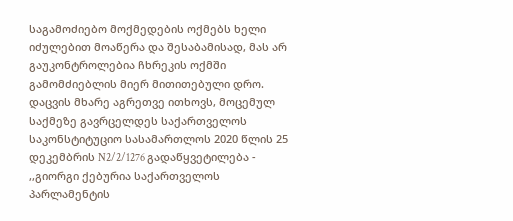საგამოძიებო მოქმედების ოქმებს ხელი იძულებით მოაწერა და შესაბამისად, მას არ გაუკონტროლებია ჩხრეკის ოქმში გამომძიებლის მიერ მითითებული დრო. დაცვის მხარე აგრეთვე ითხოვს, მოცემულ საქმეზე გავრცელდეს საქართველოს საკონსტიტუციო სასამართლოს 2020 წლის 25 დეკემბრის N2/2/1276 გადაწყვეტილება - ,,გიორგი ქებურია საქართველოს პარლამენტის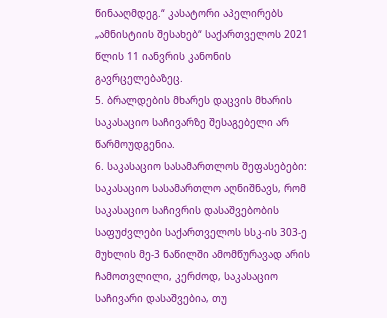წინააღმდეგ.“ კასატორი აპელირებს „ამნისტიის შესახებ“ საქართველოს 2021 წლის 11 იანვრის კანონის გავრცელებაზეც.
5. ბრალდების მხარეს დაცვის მხარის საკასაციო საჩივარზე შესაგებელი არ წარმოუდგენია.
6. საკასაციო სასამართლოს შეფასებები:
საკასაციო სასამართლო აღნიშნავს, რომ საკასაციო საჩივრის დასაშვებობის საფუძვლები საქართველოს სსკ-ის 303-ე მუხლის მე-3 ნაწილში ამომწურავად არის ჩამოთვლილი, კერძოდ, საკასაციო საჩივარი დასაშვებია, თუ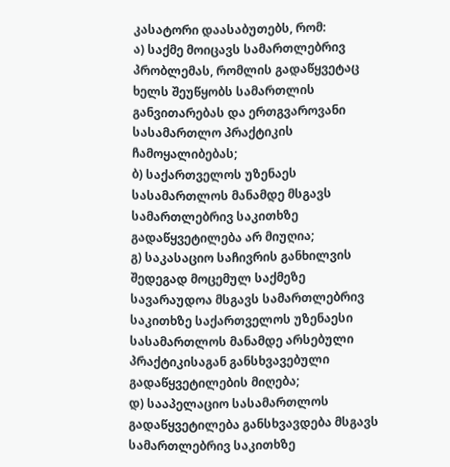კასატორი დაასაბუთებს, რომ:
ა) საქმე მოიცავს სამართლებრივ პრობლემას, რომლის გადაწყვეტაც ხელს შეუწყობს სამართლის განვითარებას და ერთგვაროვანი სასამართლო პრაქტიკის ჩამოყალიბებას;
ბ) საქართველოს უზენაეს სასამართლოს მანამდე მსგავს სამართლებრივ საკითხზე გადაწყვეტილება არ მიუღია;
გ) საკასაციო საჩივრის განხილვის შედეგად მოცემულ საქმეზე სავარაუდოა მსგავს სამართლებრივ საკითხზე საქართველოს უზენაესი სასამართლოს მანამდე არსებული პრაქტიკისაგან განსხვავებული გადაწყვეტილების მიღება;
დ) სააპელაციო სასამართლოს გადაწყვეტილება განსხვავდება მსგავს სამართლებრივ საკითხზე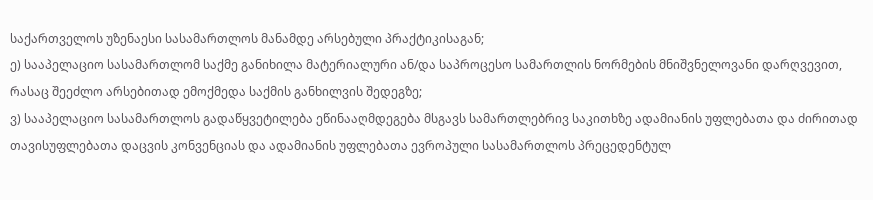საქართველოს უზენაესი სასამართლოს მანამდე არსებული პრაქტიკისაგან;
ე) სააპელაციო სასამართლომ საქმე განიხილა მატერიალური ან/და საპროცესო სამართლის ნორმების მნიშვნელოვანი დარღვევით, რასაც შეეძლო არსებითად ემოქმედა საქმის განხილვის შედეგზე;
ვ) სააპელაციო სასამართლოს გადაწყვეტილება ეწინააღმდეგება მსგავს სამართლებრივ საკითხზე ადამიანის უფლებათა და ძირითად თავისუფლებათა დაცვის კონვენციას და ადამიანის უფლებათა ევროპული სასამართლოს პრეცედენტულ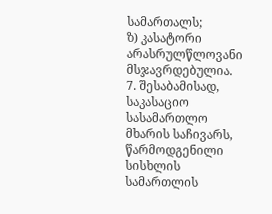სამართალს;
ზ) კასატორი არასრულწლოვანი მსჯავრდებულია.
7. შესაბამისად, საკასაციო სასამართლო მხარის საჩივარს, წარმოდგენილი სისხლის სამართლის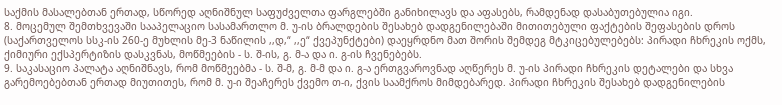საქმის მასალებთან ერთად, სწორედ აღნიშნულ საფუძველთა ფარგლებში განიხილავს და აფასებს, რამდენად დასაბუთებულია იგი.
8. მოცემულ შემთხვევაში სააპელაციო სასამართლო მ. უ-ის ბრალდების შესახებ დადგენილებაში მითითებული ფაქტების შეფასების დროს (საქართველოს სსკ-ის 260-ე მუხლის მე-3 ნაწილის ,,დ,“ ,,ე“ ქვეპუნქტები) დაეყრდნო მათ შორის შემდეგ მტკიცებულებებს: პირადი ჩხრეკის ოქმს, ქიმიური ექსპერტიზის დასკვნას, მოწმეების - ს. შ-ის, გ. მ-ა და ი. გ-ის ჩვენებებს.
9. საკასაციო პალატა აღნიშნავს, რომ მოწმეებმა - ს. შ-მ, გ. მ-მ და ი. გ-ა ერთგვაროვნად აღწერეს მ. უ-ის პირადი ჩხრეკის დეტალები და სხვა გარემოებებთან ერთად მიუთითეს, რომ მ. უ-ი შეაჩერეს ქვემო თ-ი, ქვის საამქროს მიმდებარედ. პირადი ჩხრეკის შესახებ დადგენილების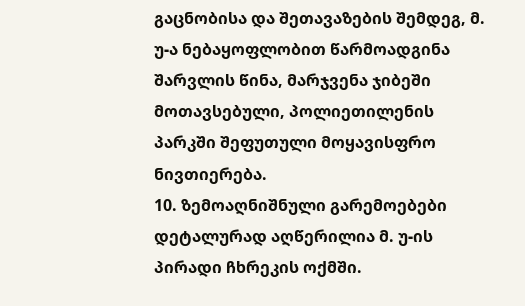გაცნობისა და შეთავაზების შემდეგ, მ. უ-ა ნებაყოფლობით წარმოადგინა შარვლის წინა, მარჯვენა ჯიბეში მოთავსებული, პოლიეთილენის პარკში შეფუთული მოყავისფრო ნივთიერება.
10. ზემოაღნიშნული გარემოებები დეტალურად აღწერილია მ. უ-ის პირადი ჩხრეკის ოქმში.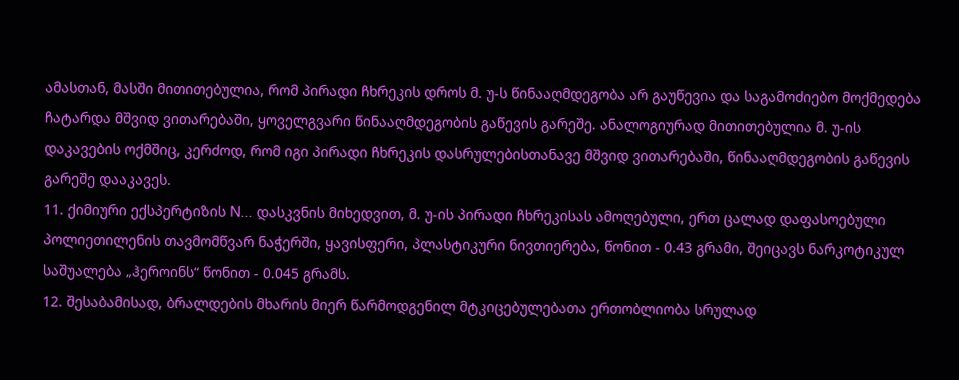ამასთან, მასში მითითებულია, რომ პირადი ჩხრეკის დროს მ. უ-ს წინააღმდეგობა არ გაუწევია და საგამოძიებო მოქმედება ჩატარდა მშვიდ ვითარებაში, ყოველგვარი წინააღმდეგობის გაწევის გარეშე. ანალოგიურად მითითებულია მ. უ-ის დაკავების ოქმშიც, კერძოდ, რომ იგი პირადი ჩხრეკის დასრულებისთანავე მშვიდ ვითარებაში, წინააღმდეგობის გაწევის გარეშე დააკავეს.
11. ქიმიური ექსპერტიზის N... დასკვნის მიხედვით, მ. უ-ის პირადი ჩხრეკისას ამოღებული, ერთ ცალად დაფასოებული პოლიეთილენის თავმომწვარ ნაჭერში, ყავისფერი, პლასტიკური ნივთიერება, წონით - 0.43 გრამი, შეიცავს ნარკოტიკულ საშუალება „ჰეროინს“ წონით - 0.045 გრამს.
12. შესაბამისად, ბრალდების მხარის მიერ წარმოდგენილ მტკიცებულებათა ერთობლიობა სრულად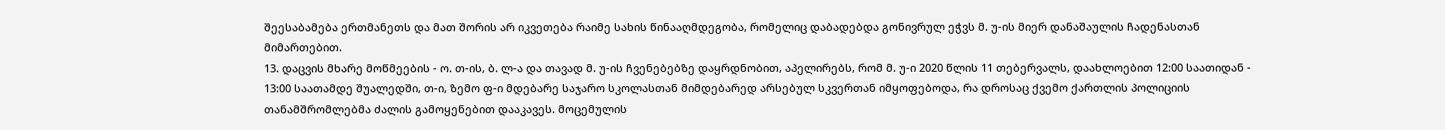შეესაბამება ერთმანეთს და მათ შორის არ იკვეთება რაიმე სახის წინააღმდეგობა, რომელიც დაბადებდა გონივრულ ეჭვს მ. უ-ის მიერ დანაშაულის ჩადენასთან მიმართებით.
13. დაცვის მხარე მოწმეების - ო. თ-ის, ბ. ლ-ა და თავად მ. უ-ის ჩვენებებზე დაყრდნობით, აპელირებს, რომ მ. უ-ი 2020 წლის 11 თებერვალს, დაახლოებით 12:00 საათიდან - 13:00 საათამდე შუალედში, თ-ი, ზემო ფ-ი მდებარე საჯარო სკოლასთან მიმდებარედ არსებულ სკვერთან იმყოფებოდა, რა დროსაც ქვემო ქართლის პოლიციის თანამშრომლებმა ძალის გამოყენებით დააკავეს. მოცემულის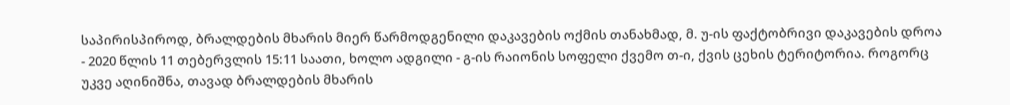საპირისპიროდ, ბრალდების მხარის მიერ წარმოდგენილი დაკავების ოქმის თანახმად, მ. უ-ის ფაქტობრივი დაკავების დროა - 2020 წლის 11 თებერვლის 15:11 საათი, ხოლო ადგილი - გ-ის რაიონის სოფელი ქვემო თ-ი, ქვის ცეხის ტერიტორია. როგორც უკვე აღინიშნა, თავად ბრალდების მხარის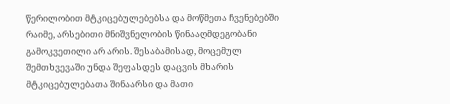წერილობით მტკიცებულებებსა და მოწმეთა ჩვენებებში რაიმე, არსებითი მნიშვნელობის წინააღმდეგობანი გამოკვეთილი არ არის. შესაბამისად, მოცემულ შემთხვევაში უნდა შეფასდეს დაცვის მხარის მტკიცებულებათა შინაარსი და მათი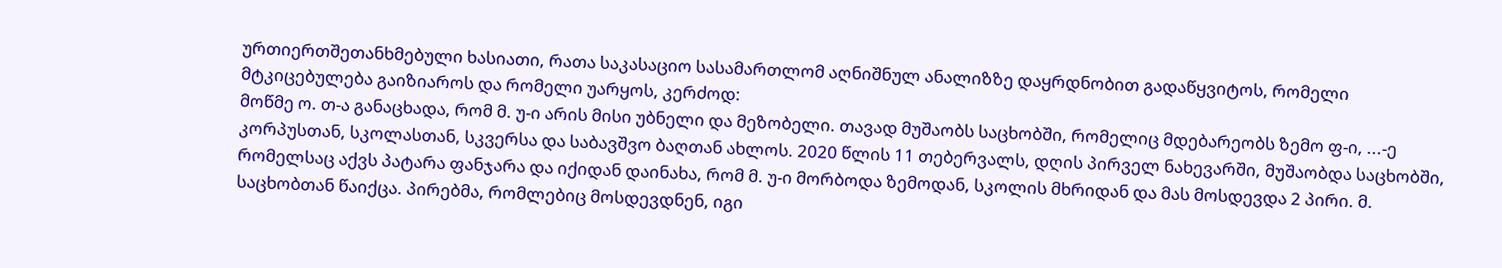ურთიერთშეთანხმებული ხასიათი, რათა საკასაციო სასამართლომ აღნიშნულ ანალიზზე დაყრდნობით გადაწყვიტოს, რომელი მტკიცებულება გაიზიაროს და რომელი უარყოს, კერძოდ:
მოწმე ო. თ-ა განაცხადა, რომ მ. უ-ი არის მისი უბნელი და მეზობელი. თავად მუშაობს საცხობში, რომელიც მდებარეობს ზემო ფ-ი, ...-ე კორპუსთან, სკოლასთან, სკვერსა და საბავშვო ბაღთან ახლოს. 2020 წლის 11 თებერვალს, დღის პირველ ნახევარში, მუშაობდა საცხობში, რომელსაც აქვს პატარა ფანჯარა და იქიდან დაინახა, რომ მ. უ-ი მორბოდა ზემოდან, სკოლის მხრიდან და მას მოსდევდა 2 პირი. მ. საცხობთან წაიქცა. პირებმა, რომლებიც მოსდევდნენ, იგი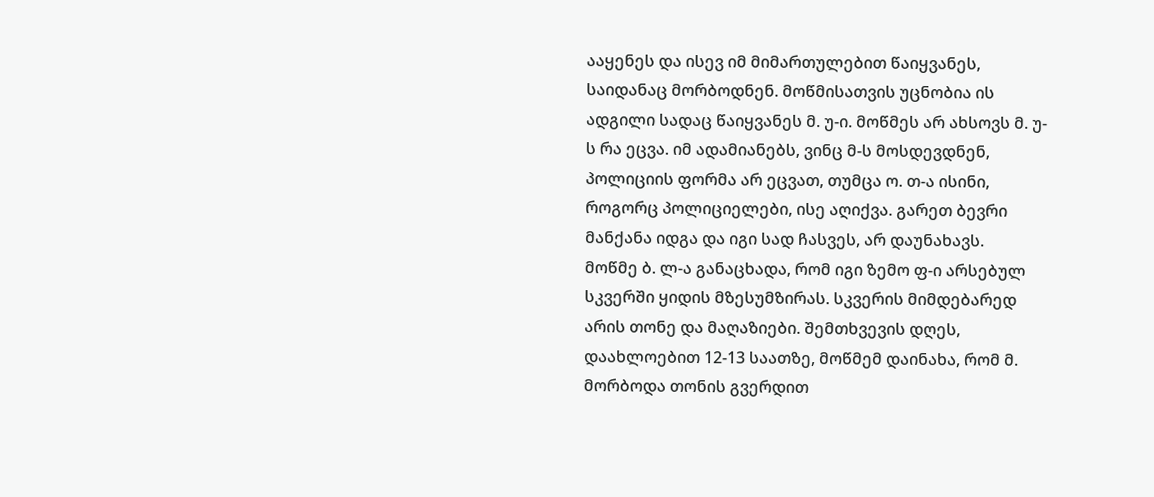ააყენეს და ისევ იმ მიმართულებით წაიყვანეს, საიდანაც მორბოდნენ. მოწმისათვის უცნობია ის ადგილი სადაც წაიყვანეს მ. უ-ი. მოწმეს არ ახსოვს მ. უ-ს რა ეცვა. იმ ადამიანებს, ვინც მ-ს მოსდევდნენ, პოლიციის ფორმა არ ეცვათ, თუმცა ო. თ-ა ისინი, როგორც პოლიციელები, ისე აღიქვა. გარეთ ბევრი მანქანა იდგა და იგი სად ჩასვეს, არ დაუნახავს.
მოწმე ბ. ლ-ა განაცხადა, რომ იგი ზემო ფ-ი არსებულ სკვერში ყიდის მზესუმზირას. სკვერის მიმდებარედ არის თონე და მაღაზიები. შემთხვევის დღეს, დაახლოებით 12-13 საათზე, მოწმემ დაინახა, რომ მ. მორბოდა თონის გვერდით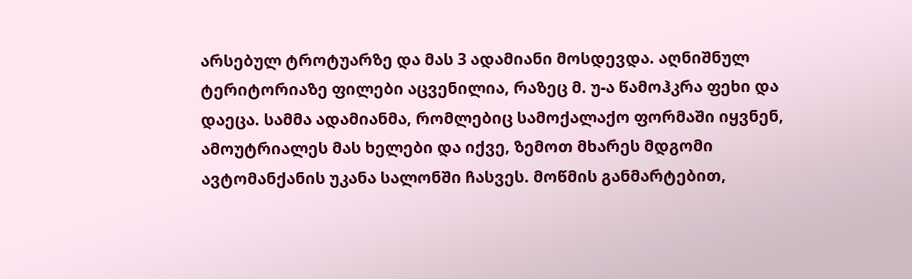არსებულ ტროტუარზე და მას 3 ადამიანი მოსდევდა. აღნიშნულ ტერიტორიაზე ფილები აცვენილია, რაზეც მ. უ-ა წამოჰკრა ფეხი და დაეცა. სამმა ადამიანმა, რომლებიც სამოქალაქო ფორმაში იყვნენ, ამოუტრიალეს მას ხელები და იქვე, ზემოთ მხარეს მდგომი ავტომანქანის უკანა სალონში ჩასვეს. მოწმის განმარტებით,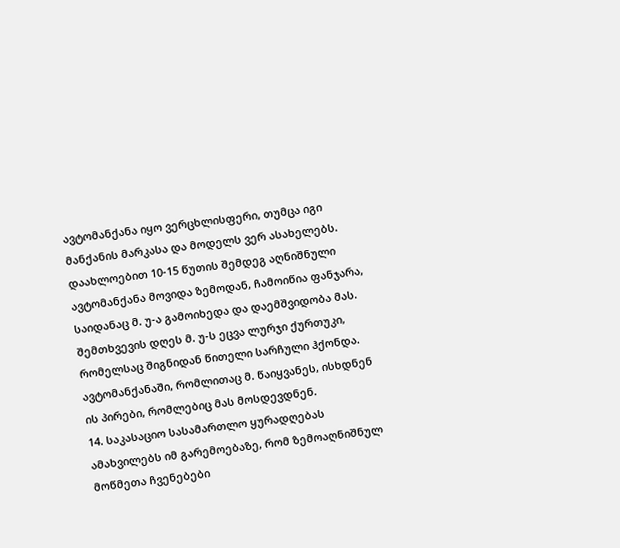ავტომანქანა იყო ვერცხლისფერი, თუმცა იგი მანქანის მარკასა და მოდელს ვერ ასახელებს. დაახლოებით 10-15 წუთის შემდეგ აღნიშნული ავტომანქანა მოვიდა ზემოდან, ჩამოიწია ფანჯარა, საიდანაც მ. უ-ა გამოიხედა და დაემშვიდობა მას. შემთხვევის დღეს მ. უ-ს ეცვა ლურჯი ქურთუკი, რომელსაც შიგნიდან წითელი სარჩული ჰქონდა. ავტომანქანაში, რომლითაც მ. წაიყვანეს, ისხდნენ ის პირები, რომლებიც მას მოსდევდნენ.
14. საკასაციო სასამართლო ყურადღებას ამახვილებს იმ გარემოებაზე, რომ ზემოაღნიშნულ მოწმეთა ჩვენებები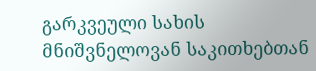გარკვეული სახის მნიშვნელოვან საკითხებთან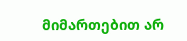მიმართებით არ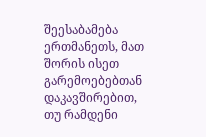შეესაბამება ერთმანეთს, მათ შორის ისეთ გარემოებებთან დაკავშირებით, თუ რამდენი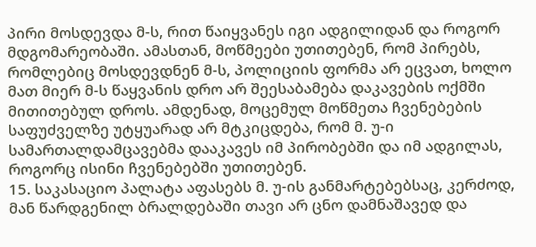პირი მოსდევდა მ-ს, რით წაიყვანეს იგი ადგილიდან და როგორ მდგომარეობაში. ამასთან, მოწმეები უთითებენ, რომ პირებს, რომლებიც მოსდევდნენ მ-ს, პოლიციის ფორმა არ ეცვათ, ხოლო მათ მიერ მ-ს წაყვანის დრო არ შეესაბამება დაკავების ოქმში მითითებულ დროს. ამდენად, მოცემულ მოწმეთა ჩვენებების საფუძველზე უტყუარად არ მტკიცდება, რომ მ. უ-ი სამართალდამცავებმა დააკავეს იმ პირობებში და იმ ადგილას, როგორც ისინი ჩვენებებში უთითებენ.
15. საკასაციო პალატა აფასებს მ. უ-ის განმარტებებსაც, კერძოდ, მან წარდგენილ ბრალდებაში თავი არ ცნო დამნაშავედ და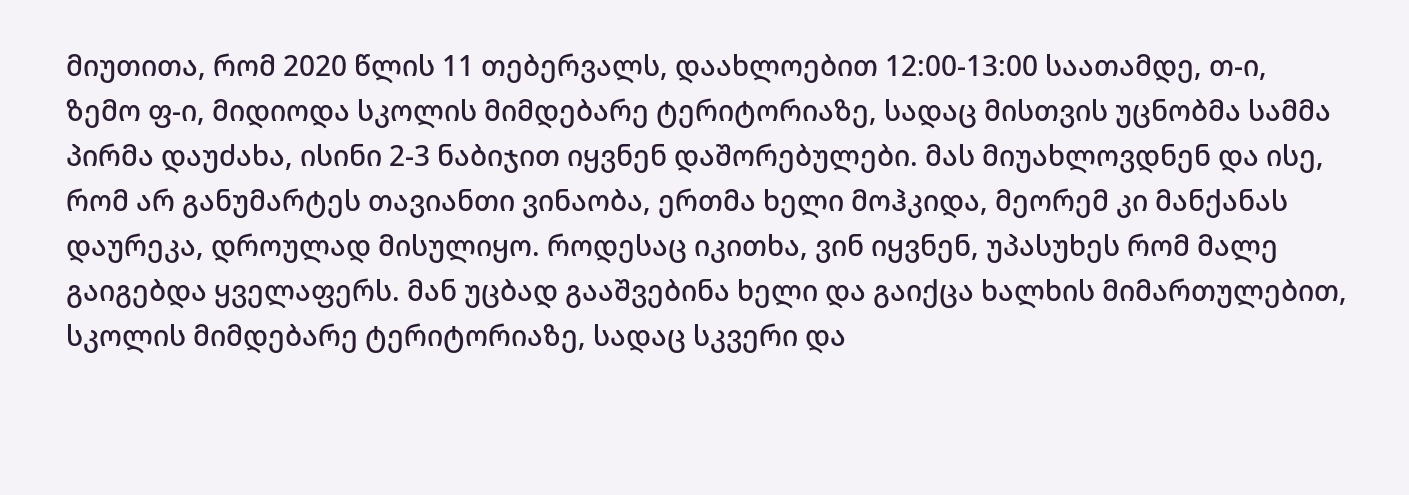მიუთითა, რომ 2020 წლის 11 თებერვალს, დაახლოებით 12:00-13:00 საათამდე, თ-ი, ზემო ფ-ი, მიდიოდა სკოლის მიმდებარე ტერიტორიაზე, სადაც მისთვის უცნობმა სამმა პირმა დაუძახა, ისინი 2-3 ნაბიჯით იყვნენ დაშორებულები. მას მიუახლოვდნენ და ისე, რომ არ განუმარტეს თავიანთი ვინაობა, ერთმა ხელი მოჰკიდა, მეორემ კი მანქანას დაურეკა, დროულად მისულიყო. როდესაც იკითხა, ვინ იყვნენ, უპასუხეს რომ მალე გაიგებდა ყველაფერს. მან უცბად გააშვებინა ხელი და გაიქცა ხალხის მიმართულებით, სკოლის მიმდებარე ტერიტორიაზე, სადაც სკვერი და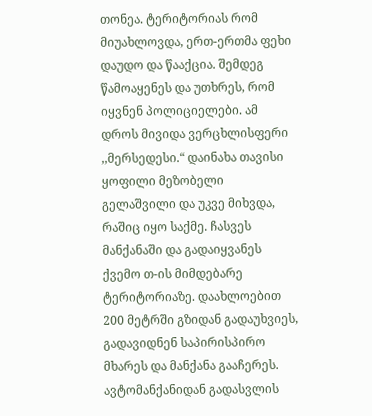თონეა. ტერიტორიას რომ მიუახლოვდა, ერთ-ერთმა ფეხი დაუდო და წააქცია. შემდეგ წამოაყენეს და უთხრეს, რომ იყვნენ პოლიციელები. ამ დროს მივიდა ვერცხლისფერი ,,მერსედესი.“ დაინახა თავისი ყოფილი მეზობელი გელაშვილი და უკვე მიხვდა, რაშიც იყო საქმე. ჩასვეს მანქანაში და გადაიყვანეს ქვემო თ-ის მიმდებარე ტერიტორიაზე. დაახლოებით 200 მეტრში გზიდან გადაუხვიეს, გადავიდნენ საპირისპირო მხარეს და მანქანა გააჩერეს. ავტომანქანიდან გადასვლის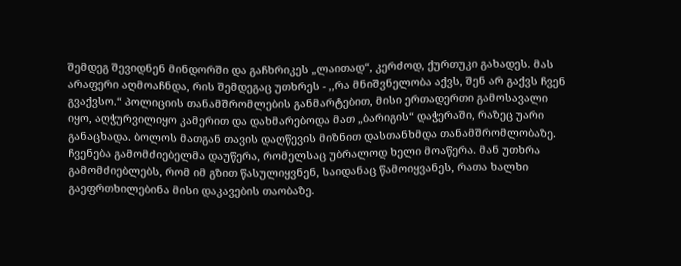შემდეგ შევიდნენ მინდორში და გაჩხრიკეს „ლაითად“, კერძოდ, ქურთუკი გახადეს. მას არაფერი აღმოაჩნდა, რის შემდეგაც უთხრეს - ,,რა მნიშვნელობა აქვს, შენ არ გაქვს ჩვენ გვაქვსო.“ პოლიციის თანამშრომლების განმარტებით, მისი ერთადერთი გამოსავალი იყო, აღჭურვილიყო კამერით და დახმარებოდა მათ „ბარიგის“ დაჭერაში, რაზეც უარი განაცხადა. ბოლოს მათგან თავის დაღწევის მიზნით დასთანხმდა თანამშრომლობაზე. ჩვენება გამომძიებელმა დაუწერა, რომელსაც უბრალოდ ხელი მოაწერა. მან უთხრა გამომძიებლებს, რომ იმ გზით წასულიყვნენ, საიდანაც წამოიყვანეს, რათა ხალხი გაეფრთხილებინა მისი დაკავების თაობაზე.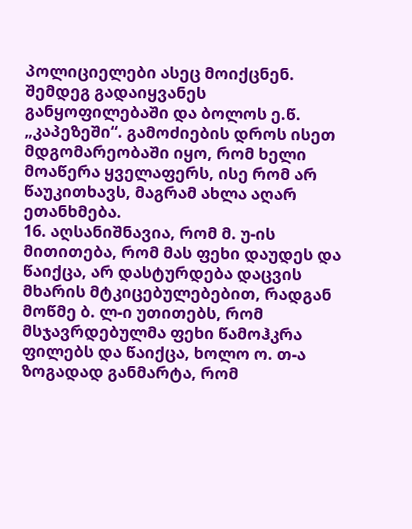პოლიციელები ასეც მოიქცნენ. შემდეგ გადაიყვანეს განყოფილებაში და ბოლოს ე.წ. „კაპეზეში“. გამოძიების დროს ისეთ მდგომარეობაში იყო, რომ ხელი მოაწერა ყველაფერს, ისე რომ არ წაუკითხავს, მაგრამ ახლა აღარ ეთანხმება.
16. აღსანიშნავია, რომ მ. უ-ის მითითება, რომ მას ფეხი დაუდეს და წაიქცა, არ დასტურდება დაცვის მხარის მტკიცებულებებით, რადგან მოწმე ბ. ლ-ი უთითებს, რომ მსჯავრდებულმა ფეხი წამოჰკრა ფილებს და წაიქცა, ხოლო ო. თ-ა ზოგადად განმარტა, რომ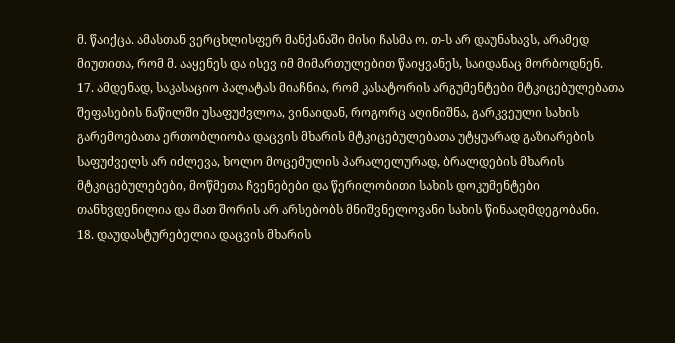მ. წაიქცა. ამასთან ვერცხლისფერ მანქანაში მისი ჩასმა ო. თ-ს არ დაუნახავს, არამედ მიუთითა, რომ მ. ააყენეს და ისევ იმ მიმართულებით წაიყვანეს, საიდანაც მორბოდნენ.
17. ამდენად, საკასაციო პალატას მიაჩნია, რომ კასატორის არგუმენტები მტკიცებულებათა შეფასების ნაწილში უსაფუძვლოა, ვინაიდან, როგორც აღინიშნა, გარკვეული სახის გარემოებათა ერთობლიობა დაცვის მხარის მტკიცებულებათა უტყუარად გაზიარების საფუძველს არ იძლევა, ხოლო მოცემულის პარალელურად, ბრალდების მხარის მტკიცებულებები, მოწმეთა ჩვენებები და წერილობითი სახის დოკუმენტები თანხვდენილია და მათ შორის არ არსებობს მნიშვნელოვანი სახის წინააღმდეგობანი.
18. დაუდასტურებელია დაცვის მხარის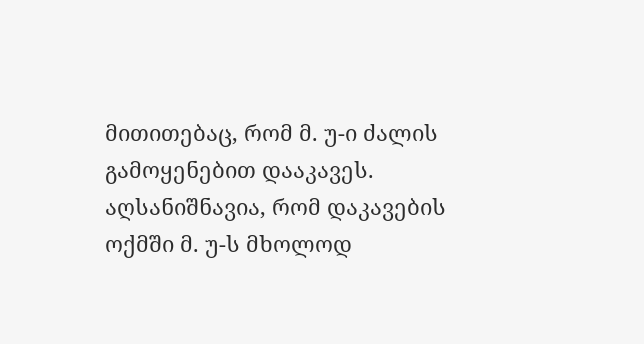მითითებაც, რომ მ. უ-ი ძალის გამოყენებით დააკავეს. აღსანიშნავია, რომ დაკავების ოქმში მ. უ-ს მხოლოდ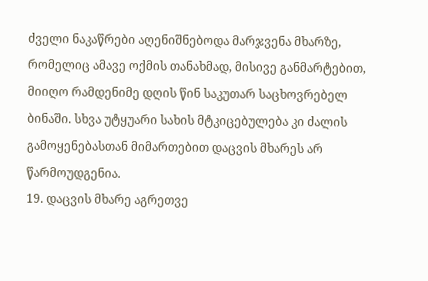ძველი ნაკაწრები აღენიშნებოდა მარჯვენა მხარზე, რომელიც ამავე ოქმის თანახმად, მისივე განმარტებით, მიიღო რამდენიმე დღის წინ საკუთარ საცხოვრებელ ბინაში. სხვა უტყუარი სახის მტკიცებულება კი ძალის გამოყენებასთან მიმართებით დაცვის მხარეს არ წარმოუდგენია.
19. დაცვის მხარე აგრეთვე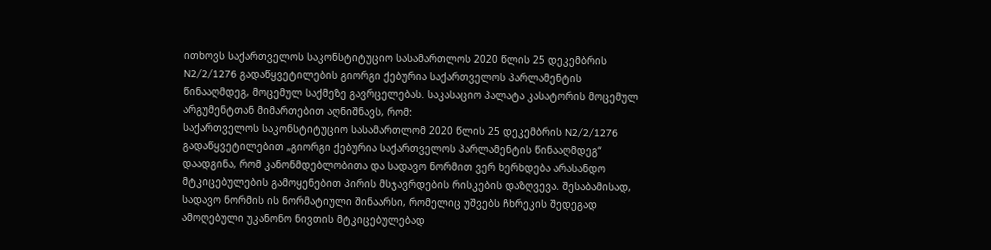ითხოვს საქართველოს საკონსტიტუციო სასამართლოს 2020 წლის 25 დეკემბრის N2/2/1276 გადაწყვეტილების გიორგი ქებურია საქართველოს პარლამენტის წინააღმდეგ, მოცემულ საქმეზე გავრცელებას. საკასაციო პალატა კასატორის მოცემულ არგუმენტთან მიმართებით აღნიშნავს, რომ:
საქართველოს საკონსტიტუციო სასამართლომ 2020 წლის 25 დეკემბრის N2/2/1276 გადაწყვეტილებით „გიორგი ქებურია საქართველოს პარლამენტის წინააღმდეგ“ დაადგინა, რომ კანონმდებლობითა და სადავო ნორმით ვერ ხერხდება არასანდო მტკიცებულების გამოყენებით პირის მსჯავრდების რისკების დაზღვევა. შესაბამისად, სადავო ნორმის ის ნორმატიული შინაარსი, რომელიც უშვებს ჩხრეკის შედეგად ამოღებული უკანონო ნივთის მტკიცებულებად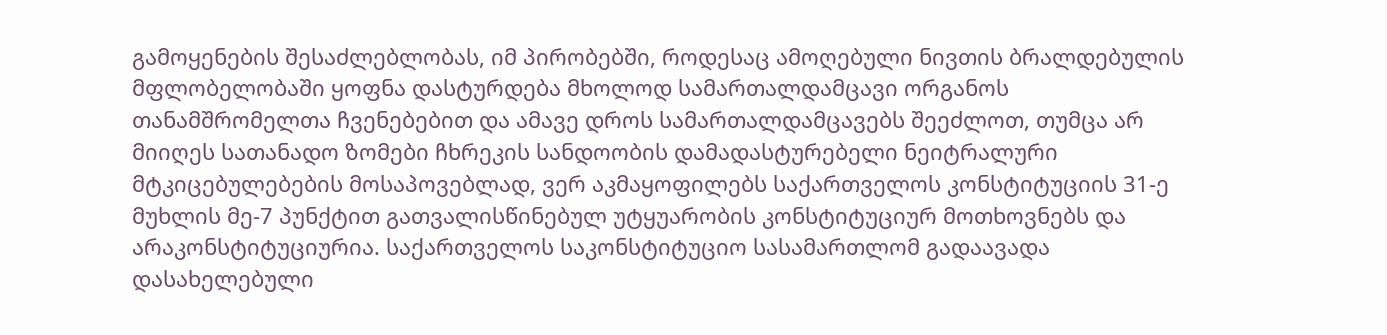გამოყენების შესაძლებლობას, იმ პირობებში, როდესაც ამოღებული ნივთის ბრალდებულის მფლობელობაში ყოფნა დასტურდება მხოლოდ სამართალდამცავი ორგანოს თანამშრომელთა ჩვენებებით და ამავე დროს სამართალდამცავებს შეეძლოთ, თუმცა არ მიიღეს სათანადო ზომები ჩხრეკის სანდოობის დამადასტურებელი ნეიტრალური მტკიცებულებების მოსაპოვებლად, ვერ აკმაყოფილებს საქართველოს კონსტიტუციის 31-ე მუხლის მე-7 პუნქტით გათვალისწინებულ უტყუარობის კონსტიტუციურ მოთხოვნებს და არაკონსტიტუციურია. საქართველოს საკონსტიტუციო სასამართლომ გადაავადა დასახელებული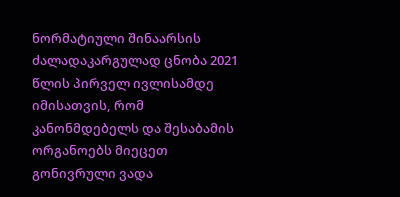ნორმატიული შინაარსის ძალადაკარგულად ცნობა 2021 წლის პირველ ივლისამდე იმისათვის, რომ კანონმდებელს და შესაბამის ორგანოებს მიეცეთ გონივრული ვადა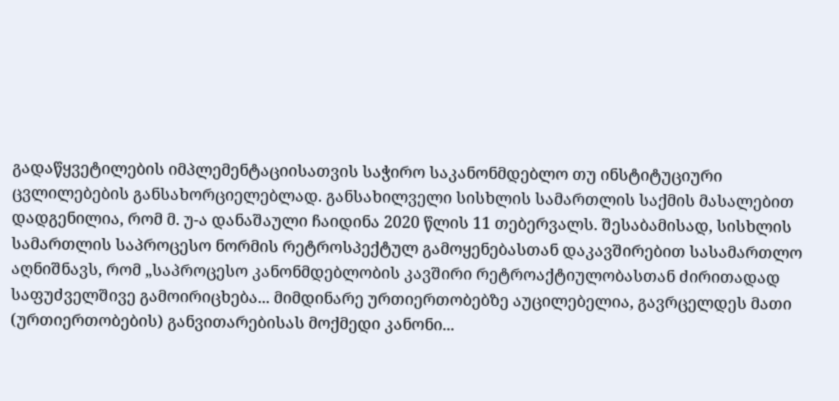გადაწყვეტილების იმპლემენტაციისათვის საჭირო საკანონმდებლო თუ ინსტიტუციური ცვლილებების განსახორციელებლად. განსახილველი სისხლის სამართლის საქმის მასალებით დადგენილია, რომ მ. უ-ა დანაშაული ჩაიდინა 2020 წლის 11 თებერვალს. შესაბამისად, სისხლის სამართლის საპროცესო ნორმის რეტროსპექტულ გამოყენებასთან დაკავშირებით სასამართლო აღნიშნავს, რომ „საპროცესო კანონმდებლობის კავშირი რეტროაქტიულობასთან ძირითადად საფუძველშივე გამოირიცხება... მიმდინარე ურთიერთობებზე აუცილებელია, გავრცელდეს მათი (ურთიერთობების) განვითარებისას მოქმედი კანონი...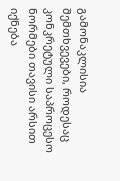გამონაკლისია შემთხვევები, როდესაც კონკრეტული საპროცესო ნორმები თავისი არსით იქნება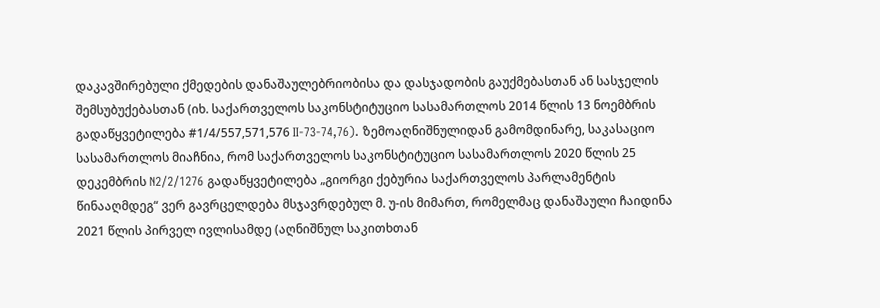დაკავშირებული ქმედების დანაშაულებრიობისა და დასჯადობის გაუქმებასთან ან სასჯელის შემსუბუქებასთან (იხ. საქართველოს საკონსტიტუციო სასამართლოს 2014 წლის 13 ნოემბრის გადაწყვეტილება #1/4/557,571,576 II-73-74,76). ზემოაღნიშნულიდან გამომდინარე, საკასაციო სასამართლოს მიაჩნია, რომ საქართველოს საკონსტიტუციო სასამართლოს 2020 წლის 25 დეკემბრის N2/2/1276 გადაწყვეტილება „გიორგი ქებურია საქართველოს პარლამენტის წინააღმდეგ“ ვერ გავრცელდება მსჯავრდებულ მ. უ-ის მიმართ, რომელმაც დანაშაული ჩაიდინა 2021 წლის პირველ ივლისამდე (აღნიშნულ საკითხთან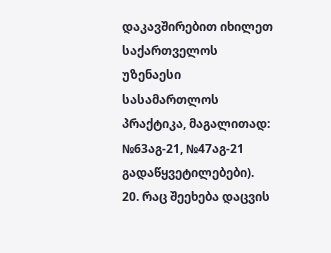დაკავშირებით იხილეთ საქართველოს უზენაესი სასამართლოს პრაქტიკა, მაგალითად: №63აგ-21, №47აგ-21 გადაწყვეტილებები).
20. რაც შეეხება დაცვის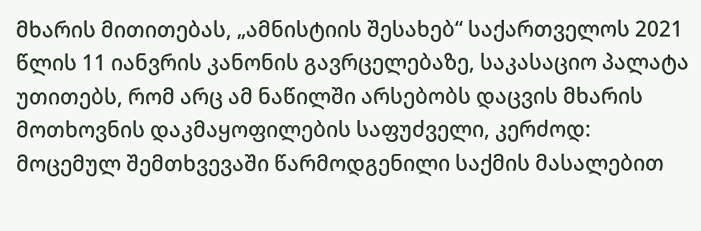მხარის მითითებას, „ამნისტიის შესახებ“ საქართველოს 2021 წლის 11 იანვრის კანონის გავრცელებაზე, საკასაციო პალატა უთითებს, რომ არც ამ ნაწილში არსებობს დაცვის მხარის მოთხოვნის დაკმაყოფილების საფუძველი, კერძოდ:
მოცემულ შემთხვევაში წარმოდგენილი საქმის მასალებით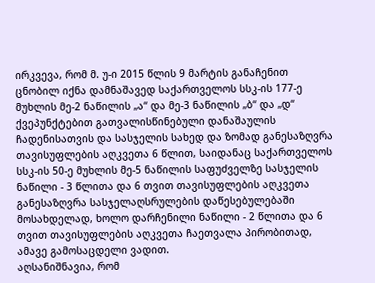ირკვევა, რომ მ. უ-ი 2015 წლის 9 მარტის განაჩენით ცნობილ იქნა დამნაშავედ საქართველოს სსკ-ის 177-ე მუხლის მე-2 ნაწილის „ა“ და მე-3 ნაწილის „ბ“ და „დ“ ქვეპუნქტებით გათვალისწინებული დანაშაულის ჩადენისათვის და სასჯელის სახედ და ზომად განესაზღვრა თავისუფლების აღკვეთა 6 წლით, საიდანაც საქართველოს სსკ-ის 50-ე მუხლის მე-5 ნაწილის საფუძველზე სასჯელის ნაწილი - 3 წლითა და 6 თვით თავისუფლების აღკვეთა განესაზღვრა სასჯელაღსრულების დაწესებულებაში მოსახდელად, ხოლო დარჩენილი ნაწილი - 2 წლითა და 6 თვით თავისუფლების აღკვეთა ჩაეთვალა პირობითად, ამავე გამოსაცდელი ვადით.
აღსანიშნავია, რომ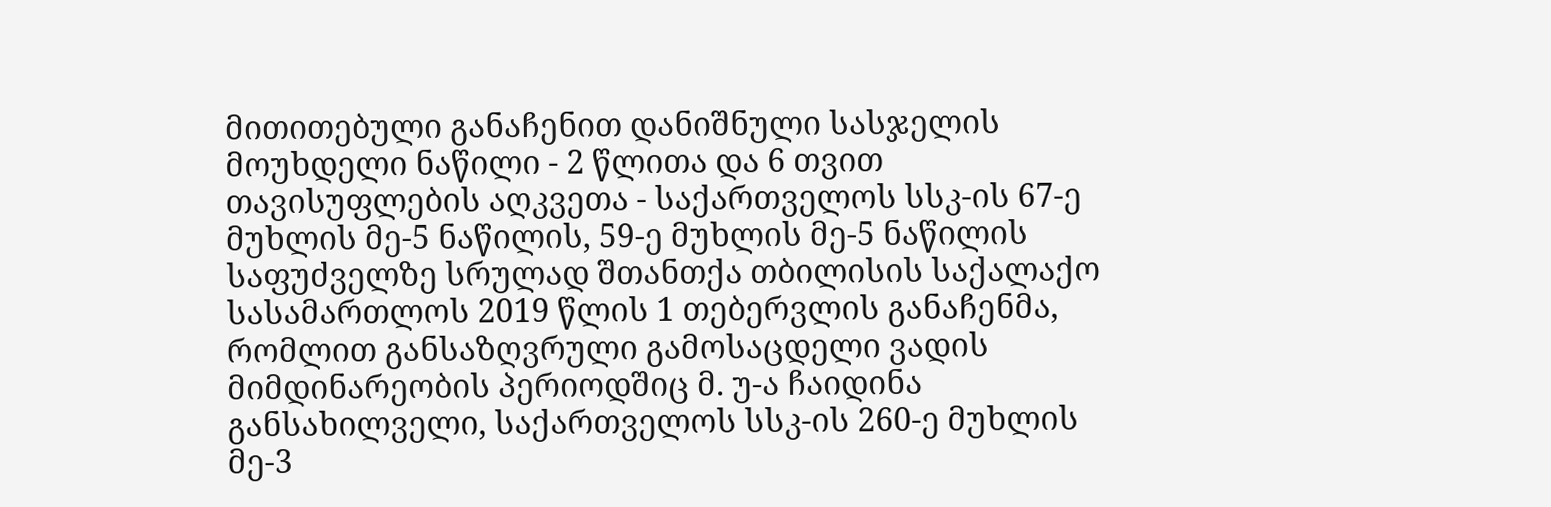მითითებული განაჩენით დანიშნული სასჯელის მოუხდელი ნაწილი - 2 წლითა და 6 თვით თავისუფლების აღკვეთა - საქართველოს სსკ-ის 67-ე მუხლის მე-5 ნაწილის, 59-ე მუხლის მე-5 ნაწილის საფუძველზე სრულად შთანთქა თბილისის საქალაქო სასამართლოს 2019 წლის 1 თებერვლის განაჩენმა, რომლით განსაზღვრული გამოსაცდელი ვადის მიმდინარეობის პერიოდშიც მ. უ-ა ჩაიდინა განსახილველი, საქართველოს სსკ-ის 260-ე მუხლის მე-3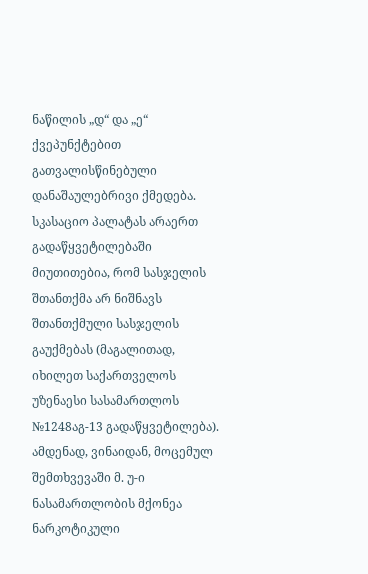ნაწილის „დ“ და „ე“ ქვეპუნქტებით გათვალისწინებული დანაშაულებრივი ქმედება.
სკასაციო პალატას არაერთ გადაწყვეტილებაში მიუთითებია, რომ სასჯელის შთანთქმა არ ნიშნავს შთანთქმული სასჯელის გაუქმებას (მაგალითად, იხილეთ საქართველოს უზენაესი სასამართლოს №1248აგ-13 გადაწყვეტილება).
ამდენად, ვინაიდან, მოცემულ შემთხვევაში მ. უ-ი ნასამართლობის მქონეა ნარკოტიკული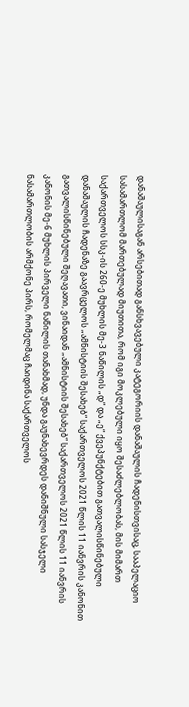დანაშაულისაგან არსებითად განსხვავებული კატეგორიის დანაშაულის ჩადენისთვისაც, სააპელაციო სასამართლომ მართებულად მიუთითა, რომ იგი მოკლებული იყო შესაძლებლობას, მის მიმართ საქართველოს სსკ-ის 260-ე მუხლის მე-3 ნაწილის „დ“ და „ე“ ქვეპუნქტებით გათვალისწინებული დანაშაულის ჩადენაზე გაავრცელოს „ამნისტიის შესახებ“ საქართველოს 2021 წლის 11 იანვრის კანონით გათვალისწინებული შეღავათი, ვინაიდან „ამნისტიის შესახებ“ საქართველოს 2021 წლის 11 იანვრის კანონის მე-6 მუხლის პირველი ნაწილის თანახმად, უნდა გაუნახევრდეს დანიშნული სასჯელი ნასამართლობის არმქონე პირს, რომელმაც ჩაიდინა საქართველოს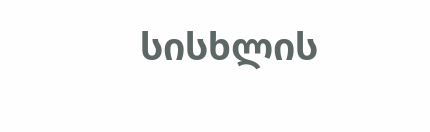სისხლის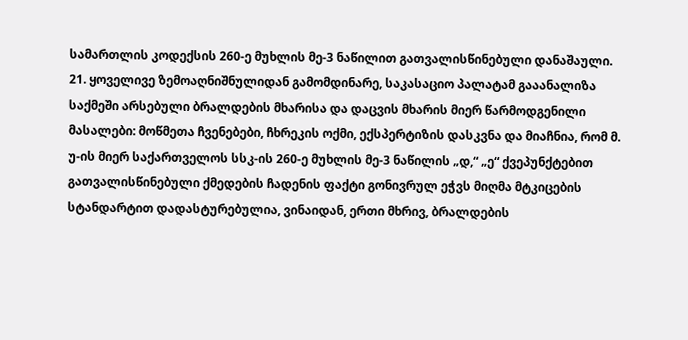სამართლის კოდექსის 260-ე მუხლის მე-3 ნაწილით გათვალისწინებული დანაშაული.
21. ყოველივე ზემოაღნიშნულიდან გამომდინარე, საკასაციო პალატამ გააანალიზა საქმეში არსებული ბრალდების მხარისა და დაცვის მხარის მიერ წარმოდგენილი მასალები: მოწმეთა ჩვენებები, ჩხრეკის ოქმი, ექსპერტიზის დასკვნა და მიაჩნია, რომ მ. უ-ის მიერ საქართველოს სსკ-ის 260-ე მუხლის მე-3 ნაწილის „დ,“ „ე“ ქვეპუნქტებით გათვალისწინებული ქმედების ჩადენის ფაქტი გონივრულ ეჭვს მიღმა მტკიცების სტანდარტით დადასტურებულია, ვინაიდან, ერთი მხრივ, ბრალდების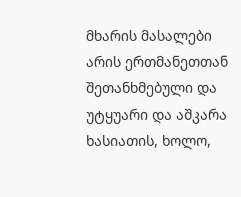მხარის მასალები არის ერთმანეთთან შეთანხმებული და უტყუარი და აშკარა ხასიათის, ხოლო,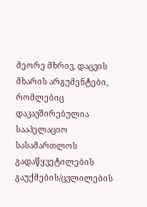მეორე მხრივ, დაცვის მხარის არგუმენტები, რომლებიც დაკავშირებულია სააპელაციო სასამართლოს გადაწყვეტილების გაუქმების/ცვლილების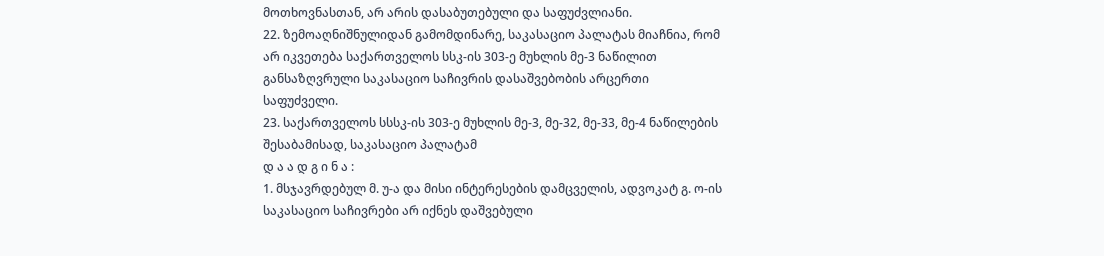მოთხოვნასთან, არ არის დასაბუთებული და საფუძვლიანი.
22. ზემოაღნიშნულიდან გამომდინარე, საკასაციო პალატას მიაჩნია, რომ არ იკვეთება საქართველოს სსკ-ის 303-ე მუხლის მე-3 ნაწილით განსაზღვრული საკასაციო საჩივრის დასაშვებობის არცერთი საფუძველი.
23. საქართველოს სსსკ-ის 303-ე მუხლის მე-3, მე-32, მე-33, მე-4 ნაწილების შესაბამისად, საკასაციო პალატამ
დ ა ა დ გ ი ნ ა :
1. მსჯავრდებულ მ. უ-ა და მისი ინტერესების დამცველის, ადვოკატ გ. ო-ის საკასაციო საჩივრები არ იქნეს დაშვებული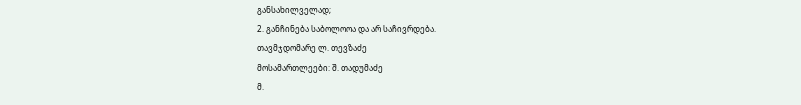განსახილველად;
2. განჩინება საბოლოოა და არ საჩივრდება.
თავმჯდომარე ლ. თევზაძე
მოსამართლეები: შ. თადუმაძე
მ.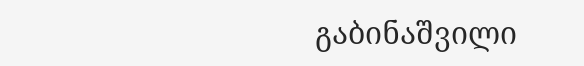გაბინაშვილი